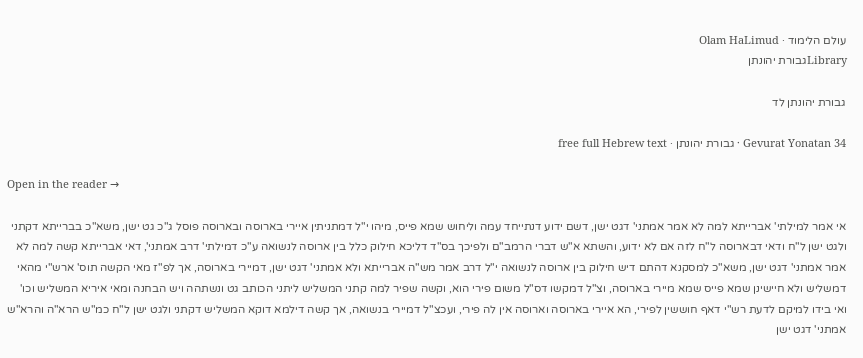עולם הלימוד · Olam HaLimud
Libraryגבורת יהונתן

גבורת יהונתן לד

Gevurat Yonatan 34 · גבורת יהונתן · free full Hebrew text

Open in the reader →

אי אמר למילתי' אברייתא למה לא אמר אמתני' דגט ישן, דשם ידוע דנתייחד עמה וליחוש שמא פייס, מיהו י"ל דמתניתין איירי בארוסה ובארוסה פוסל ג"כ גט ישן, משא"כ בברייתא דקתני ולגט ישן ל"ח ודאי דבארוסה ל"ח לזה אם לא ידוע, והשתא א"ש דברי הרמב"ם ולפיכך בס"ד דליכא חילוק כלל בין ארוסה לנשואה ע"כ דמילתי' דרב אמתני', דאי אברייתא קשה למה לא אמר אמתני' דגט ישן, משא"כ למסקנא דהתם דיש חילוק בין ארוסה לנשואה י"ל דרב אמר מש"ה אברייתא ולא אמתני' דגט ישן, דמיירי בארוסה, אך לפ"ז מאי הקשה תוס' ארש"י מהאי דמשליש ולא חיישינן שמא פייס שמא מיירי בארוסה, וצ"ל דמקשו דס"ל משום פירי הוא, וקשה שפיר למה קתני המשליש ליתני הכותב גט ונשתהה ויש הבחנה ומאי איריא המשליש וכו' ואי בידו למיקם לדעת רש"י דאף חוששין לפירי, הא איירי בארוסה וארוסה אין לה פירי, ועכצ"ל דמיירי בנשואה, אך קשה דילמא דוקא המשליש דקתני ולגט ישן ל"ח כמ"ש הרא"ה והרא"ש אמתני' דגט ישן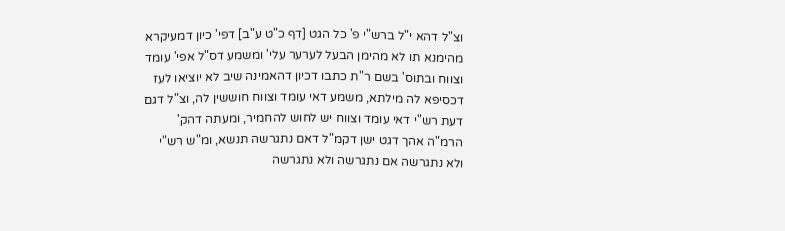וצ"ל דהא י"ל ברש"י פ' כל הגט [דף כ"ט ע"ב] דפי' כיון דמעיקרא מהימנא תו לא מהימן הבעל לערער עלי' ומשמע דס"ל אפי' עומד וצווח ובתוס' בשם ר"ת כתבו דכיון דהאמינה שיב לא יוציאו לעז דכסיפא לה מילתא, משמע דאי עומד וצווח חוששין לה, וצ"ל דגם דעת רש"י דאי עומד וצווח יש לחוש להחמיר, ומעתה דהק' הרמ"ה אהך דגט ישן דקמ"ל דאם נתגרשה תנשא, ומ"ש רש"י ולא נתגרשה אם נתגרשה ולא נתגרשה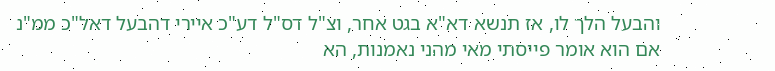והבעל הלך לו, אז תנשא דא"א בגט אחר, וצ"ל דס"ל דע"כ איירי דהבעל דאל"כ ממ"נ אם הוא אומר פייסתי מאי מהני נאמנות, הא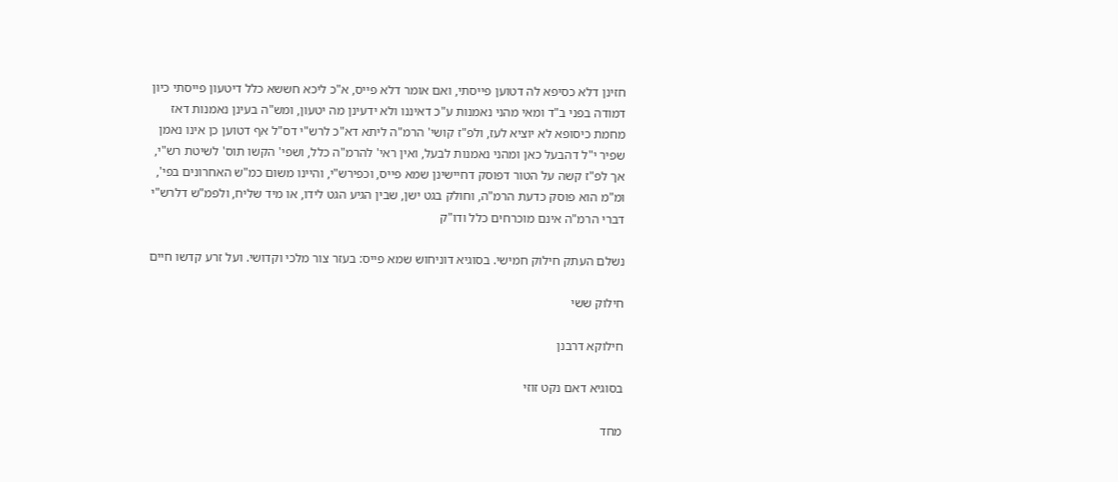חזינן דלא כסיפא לה דטוען פייסתי, ואם אומר דלא פייס, א"כ ליכא חששא כלל דיטעון פייסתי כיון דמודה בפני ב"ד ומאי מהני נאמנות ע"כ דאיננו ולא ידעינן מה יטעון, ומש"ה בעינן נאמנות דאז מחמת כיסופא לא יוציא לעז, ולפ"ז קושי' הרמ"ה ליתא דא"כ לרש"י דס"ל אף דטוען כן אינו נאמן שפיר י"ל דהבעל כאן ומהני נאמנות לבעל, ואין ראי' להרמ"ה כלל, ושפי' הקשו תוס' לשיטת רש"י, אך לפ"ז קשה על הטור דפוסק דחיישינן שמא פייס, וכפירש"י, והיינו משום כמ"ש האחרונים בפי', ומ"מ הוא פוסק כדעת הרמ"ה, וחולק בגט ישן, שבין הגיע הגט לידו, או מיד שליח, ולפמ"ש דלרש"י דברי הרמ"ה אינם מוכרחים כלל ודו"ק

נשלם העתק חילוק חמישי. בסוגיא דוניחוש שמא פייס: בעזר צור מלכי וקדושי. ועל זרע קדשו חיים

חילוק ששי

חילוקא דרבנן

בסוגיא דאם נקט זוזי

מחד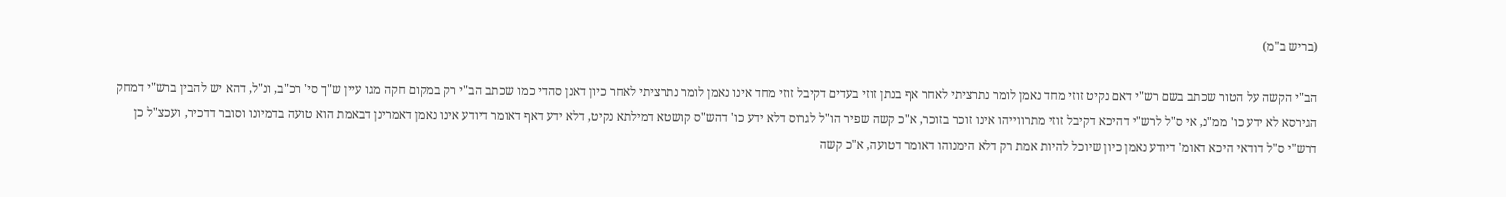(בריש ב"מ)

הב"י הקשה על הטור שכתב בשם רש"י דאם נקיט זוזי מחד נאמן לומר נתרציתי לאחר אף בנתן זוזי בעדים דקיבל זוזי מחד אינו נאמן לומר נתרציתי לאחר כיון דאנן סהדי כמו שכתב הב"י רק במקום חקה מגו עיין ש"ך סי' רכ"ב, ונ"ל, דהא יש להבין ברש"י דמחק הגירסא לא ידע כו' ממ"נ, אי ס"ל לרש"י דהיכא דקיבל זוזי מתרווייהו אינו זוכר בזוכר, א"כ קשה שפיר הו"ל לגרוס דלא ידע כו' דהש"ס קושטא דמילתא נקיט, דלא ידע דאף דאומר דיודע אינו נאמן דאמרינן דבאמת הוא טועה בדמיונו וסובר דדכיר, ועכצ"ל כן דרש"י ס"ל דודאי היכא דאומ' דיודע נאמן כיון שיוכל להיות אמת רק דלא הימנוהו דאומר דטועה, א"כ קשה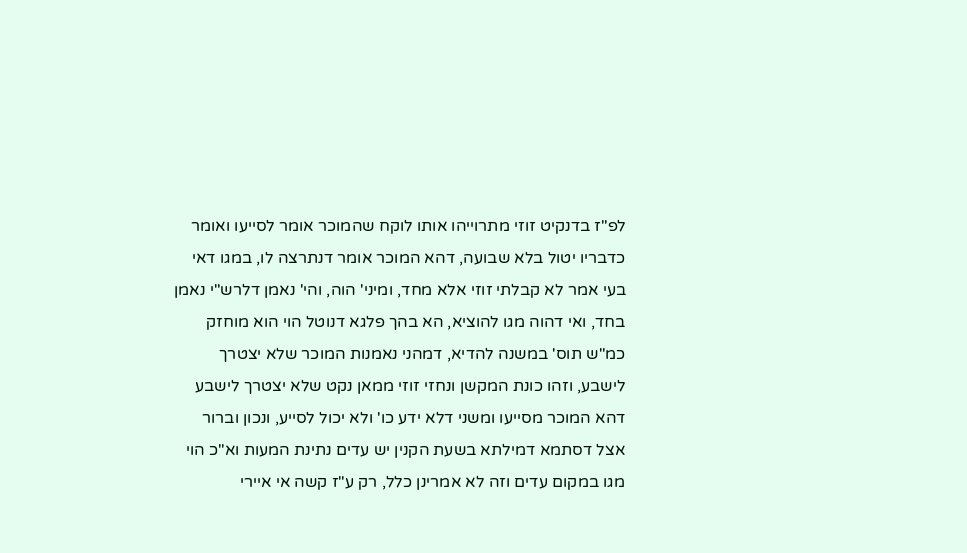לפ"ז בדנקיט זוזי מתרוייהו אותו לוקח שהמוכר אומר לסייעו ואומר כדבריו יטול בלא שבועה, דהא המוכר אומר דנתרצה לו, במגו דאי בעי אמר לא קבלתי זוזי אלא מחד, ומיני' הוה, והי' נאמן דלרש"י נאמן בחד, ואי דהוה מגו להוציא, הא בהך פלגא דנוטל הוי הוא מוחזק כמ"ש תוס' במשנה להדיא, דמהני נאמנות המוכר שלא יצטרך לישבע, וזהו כונת המקשן ונחזי זוזי ממאן נקט שלא יצטרך לישבע דהא המוכר מסייעו ומשני דלא ידע כו' ולא יכול לסייע, ונכון וברור אצל דסתמא דמילתא בשעת הקנין יש עדים נתינת המעות וא"כ הוי מגו במקום עדים וזה לא אמרינן כלל, רק ע"ז קשה אי איירי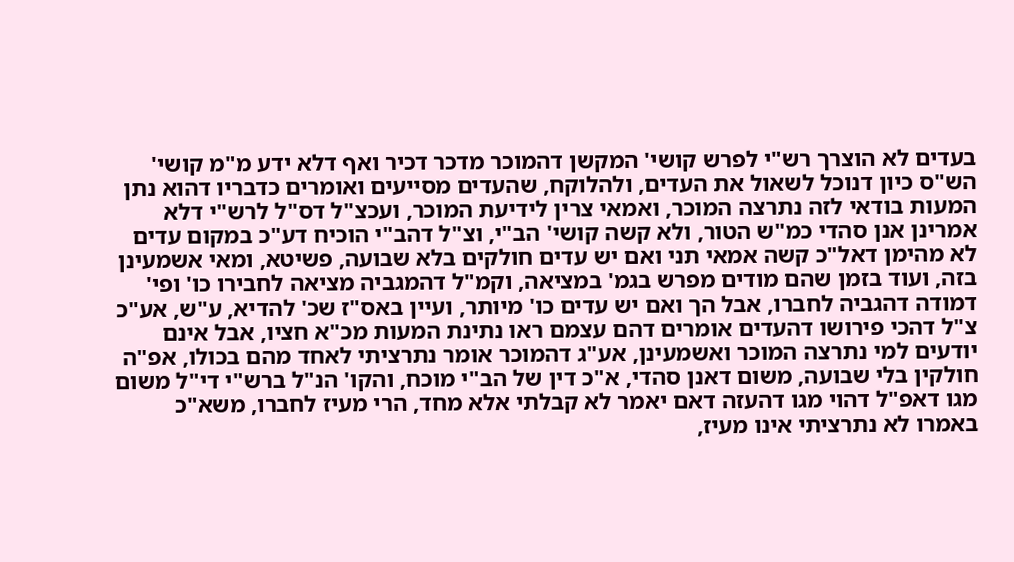בעדים לא הוצרך רש"י לפרש קושי' המקשן דהמוכר מדכר דכיר ואף דלא ידע מ"מ קושי' הש"ס כיון דנוכל לשאול את העדים, ולהלוקח, שהעדים מסייעים ואומרים כדבריו דהוא נתן המעות בודאי לזה נתרצה המוכר, ואמאי צרין לידיעת המוכר, ועכצ"ל דס"ל לרש"י דלא אמרינן אנן סהדי כמ"ש הטור, ולא קשה קושי' הב"י, וצ"ל דהב"י הוכיח דע"כ במקום עדים לא מהימן דאל"כ קשה אמאי תני ואם יש עדים חולקים בלא שבועה, פשיטא, ומאי אשמעינן בזה, ועוד בזמן שהם מודים מפרש בגמ' במציאה, וקמ"ל דהמגביה מציאה לחבירו כו' ופי' דמודה דהגביה לחברו, אבל הך ואם יש עדים כו' מיותר, ועיין באס"ז שכ' להדיא, ע"ש, אע"כ צ"ל דהכי פירושו דהעדים אומרים דהם עצמם ראו נתינת המעות מכ"א חציו, אבל אינם יודעים למי נתרצה המוכר ואשמעינן, אע"ג דהמוכר אומר נתרציתי לאחד מהם בכולו, אפ"ה חולקין בלי שבועה, משום דאנן סהדי, א"כ דין של הב"י מוכח, והקו' הנ"ל ברש"י די"ל משום מגו דאפ"ל דהוי מגו דהעזה דאם יאמר לא קבלתי אלא מחד, הרי מעיז לחברו, משא"כ באמרו לא נתרציתי אינו מעיז,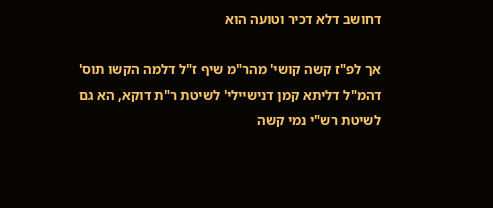דחושב דלא דכיר וטועה הוא

אך לפ"ז קשה קושי' מהר"מ שיף ז"ל דלמה הקשו תוס' דהמ"ל דליתא קמן דנישיילי' לשיטת ר"ת דוקא, הא גם לשיטת רש"י נמי קשה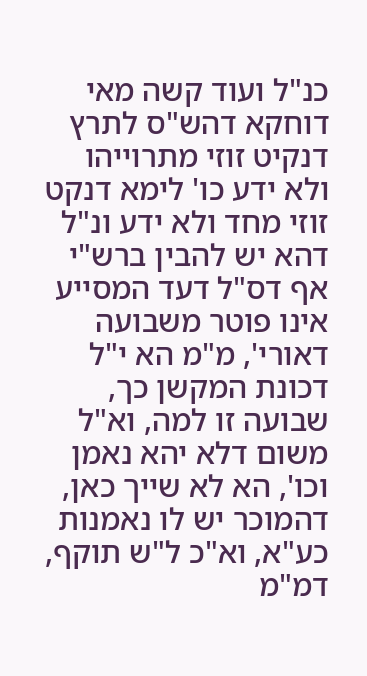כנ"ל ועוד קשה מאי דוחקא דהש"ס לתרץ דנקיט זוזי מתרוייהו ולא ידע כו' לימא דנקט זוזי מחד ולא ידע ונ"ל דהא יש להבין ברש"י אף דס"ל דעד המסייע אינו פוטר משבועה דאורי', מ"מ הא י"ל דכונת המקשן כך, שבועה זו למה, וא"ל משום דלא יהא נאמן וכו', הא לא שייך כאן, דהמוכר יש לו נאמנות כע"א, וא"כ ל"ש תוקף, דמ"מ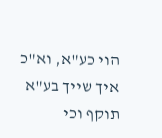הוי כע"א, וא"כ איך שייך בע"א תוקף וכי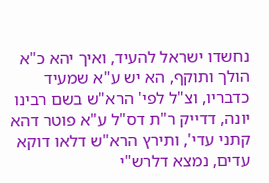נחשדו ישראל להעיד, ואיך יהא כ"א הולך ותוקף, הא יש ע"א שמעיד כדבריו, וצ"ל לפי' הרא"ש בשם רבינו יונה, דדייק ר"ת דס"ל ע"א פוטר דהא קתני עדי', ותירץ הרא"ש דלאו דוקא עדים, נמצא דלרש"י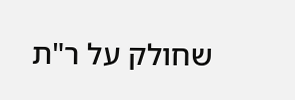שחולק על ר"ת